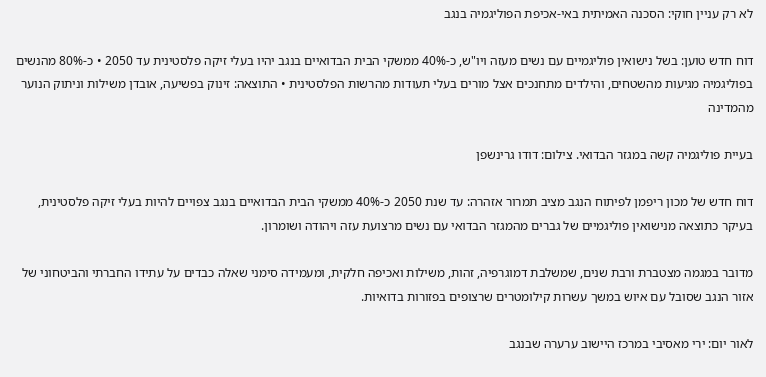לא רק עניין חוקי: הסכנה האמיתית באי-אכיפת הפוליגמיה בנגב

דוח חדש טוען: בשל נישואין פוליגמיים עם נשים מעזה ויו"ש, כ-40% ממשקי הבית הבדואיים בנגב יהיו בעלי זיקה פלסטינית עד 2050 • כ-80% מהנשים בפוליגמיה מגיעות מהשטחים, והילדים מתחנכים אצל מורים בעלי תעודות מהרשות הפלסטינית • התוצאה: זינוק בפשיעה, אובדן משילות וניתוק הנוער מהמדינה

בעיית פוליגמיה קשה במגזר הבדואי. צילום: דודו גרינשפן

דוח חדש של מכון ריפמן לפיתוח הנגב מציב תמרור אזהרה: עד שנת 2050 כ-40% ממשקי הבית הבדואיים בנגב צפויים להיות בעלי זיקה פלסטינית, בעיקר כתוצאה מנישואין פוליגמיים של גברים מהמגזר הבדואי עם נשים מרצועת עזה ויהודה ושומרון.

מדובר במגמה מצטברת ורבת שנים, שמשלבת דמוגרפיה, זהות, משילות ואכיפה חלקית, ומעמידה סימני שאלה כבדים על עתידו החברתי והביטחוני של אזור הנגב שסובל עם איוש במשך עשרות קילומטרים שרצופים בפזורות בדואיות.

לאור יום: ירי מאסיבי במרכז היישוב ערערה שבנגב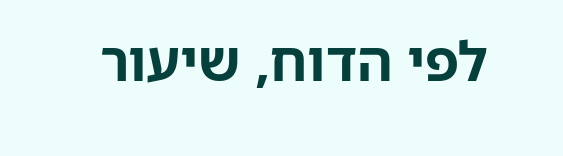לפי הדוח, שיעור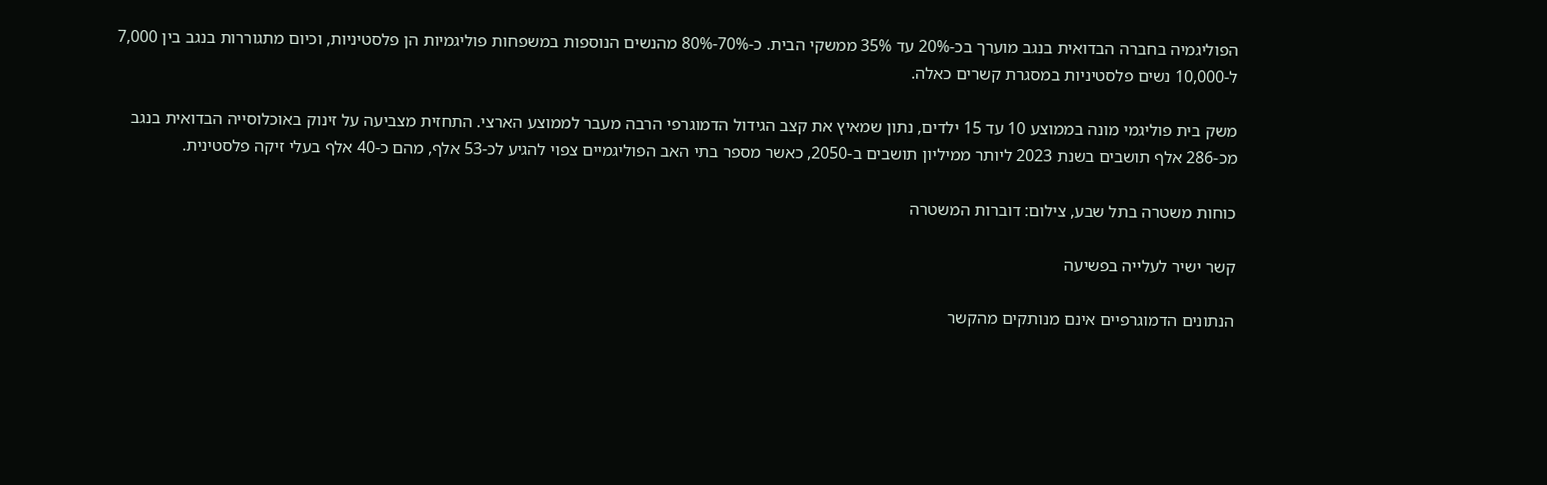הפוליגמיה בחברה הבדואית בנגב מוערך בכ-20% עד 35% ממשקי הבית. כ-70%-80% מהנשים הנוספות במשפחות פוליגמיות הן פלסטיניות, וכיום מתגוררות בנגב בין 7,000 ל-10,000 נשים פלסטיניות במסגרת קשרים כאלה.

משק בית פוליגמי מונה בממוצע 10 עד 15 ילדים, נתון שמאיץ את קצב הגידול הדמוגרפי הרבה מעבר לממוצע הארצי. התחזית מצביעה על זינוק באוכלוסייה הבדואית בנגב מכ-286 אלף תושבים בשנת 2023 ליותר ממיליון תושבים ב-2050, כאשר מספר בתי האב הפוליגמיים צפוי להגיע לכ-53 אלף, מהם כ-40 אלף בעלי זיקה פלסטינית.

כוחות משטרה בתל שבע, צילום: דוברות המשטרה

קשר ישיר לעלייה בפשיעה

הנתונים הדמוגרפיים אינם מנותקים מהקשר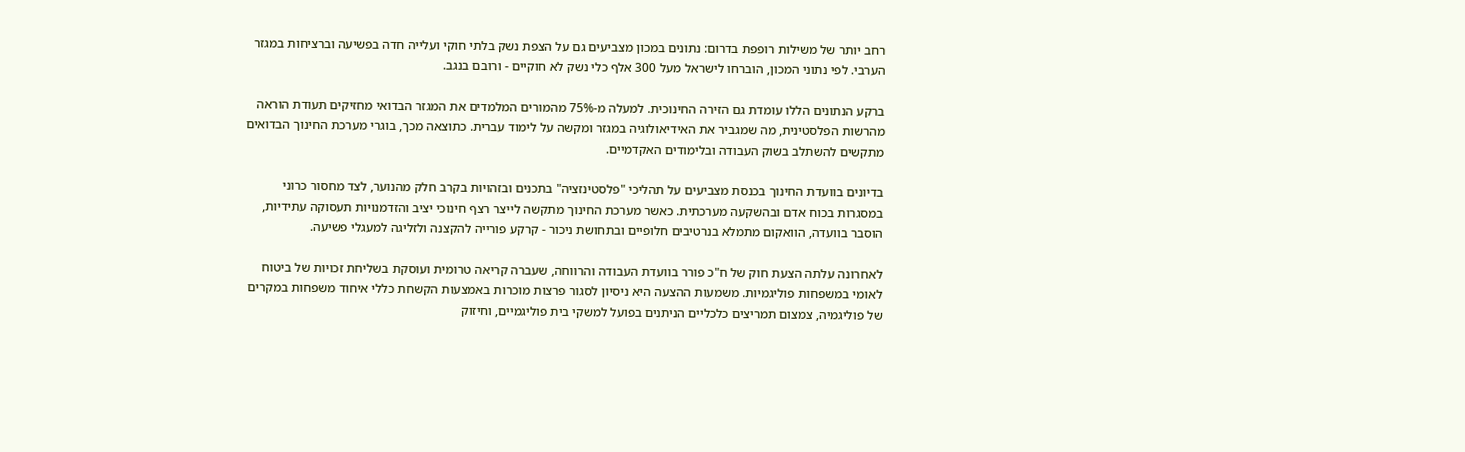רחב יותר של משילות רופפת בדרום: נתונים במכון מצביעים גם על הצפת נשק בלתי חוקי ועלייה חדה בפשיעה וברציחות במגזר הערבי. לפי נתוני המכון, הוברחו לישראל מעל 300 אלף כלי נשק לא חוקיים - ורובם בנגב.

ברקע הנתונים הללו עומדת גם הזירה החינוכית. למעלה מ-75% מהמורים המלמדים את המגזר הבדואי מחזיקים תעודת הוראה מהרשות הפלסטינית, מה שמגביר את האידיאולוגיה במגזר ומקשה על לימוד עברית. כתוצאה מכך, בוגרי מערכת החינוך הבדואים מתקשים להשתלב בשוק העבודה ובלימודים האקדמיים.

בדיונים בוועדת החינוך בכנסת מצביעים על תהליכי "פלסטינזציה" בתכנים ובזהויות בקרב חלק מהנוער, לצד מחסור כרוני במסגרות בכוח אדם ובהשקעה מערכתית. כאשר מערכת החינוך מתקשה לייצר רצף חינוכי יציב והזדמנויות תעסוקה עתידיות, הוסבר בוועדה, הוואקום מתמלא בנרטיבים חלופיים ובתחושת ניכור - קרקע פורייה להקצנה ולזליגה למעגלי פשיעה.

לאחרונה עלתה הצעת חוק של ח"כ פורר בוועדת העבודה והרווחה, שעברה קריאה טרומית ועוסקת בשליחת זכויות של ביטוח לאומי במשפחות פוליגמיות. משמעות ההצעה היא ניסיון לסגור פרצות מוכרות באמצעות הקשחת כללי איחוד משפחות במקרים של פוליגמיה, צמצום תמריצים כלכליים הניתנים בפועל למשקי בית פוליגמיים, וחיזוק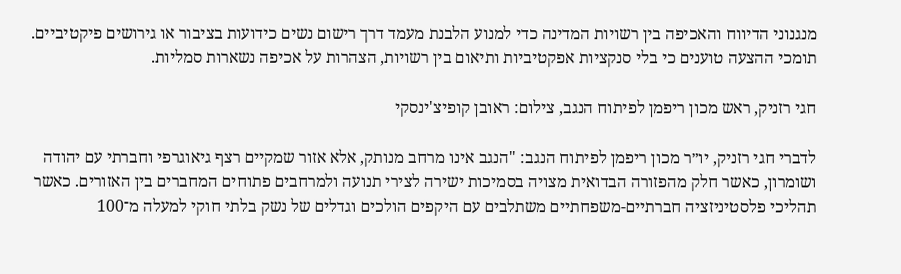מנגנוני הדיווח והאכיפה בין רשויות המדינה כדי למנוע הלבנת מעמד דרך רישום נשים כידועות בציבור או גירושים פיקטיביים. תומכי ההצעה טוענים כי בלי סנקציות אפקטיביות ותיאום בין רשויות, הצהרות על אכיפה נשארות סמליות.

חגי רזניק, ראש מכון ריפמן לפיתוח הנגב, צילום: ראובן קופיצ'ינסקי

לדברי חגי רזניק, יו״ר מכון ריפמן לפיתוח הנגב: "הנגב אינו מרחב מנותק, אלא אזור שמקיים רצף גיאוגרפי וחברתי עם יהודה ושומרון, כאשר חלק מהפזורה הבדואית מצויה בסמיכות ישירה לצירי תנועה ולמרחבים פתוחים המחברים בין האזורים. כאשר תהליכי פלסטיניזציה חברתיים-משפחתיים משתלבים עם היקפים הולכים וגדלים של נשק בלתי חוקי למעלה מ־100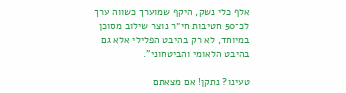אלף כלי נשק, היקף שמוערך כשווה ערך לכ־50 חטיבות חי״ר נוצר שילוב מסוכן במיוחד, לא רק בהיבט הפלילי אלא גם בהיבט הלאומי והביטחוני".

טעינו? נתקן! אם מצאתם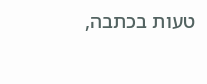טעות בכתבה,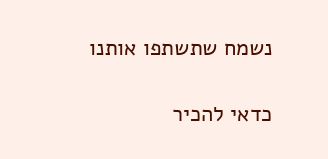נשמח שתשתפו אותנו

כדאי להכיר